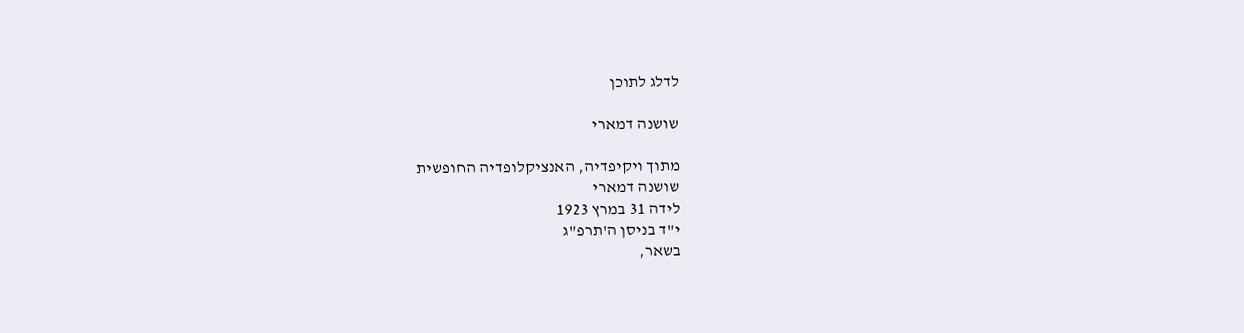לדלג לתוכן

שושנה דמארי

מתוך ויקיפדיה, האנציקלופדיה החופשית
שושנה דמארי
לידה 31 במרץ 1923
י"ד בניסן ה'תרפ"ג
בשאר,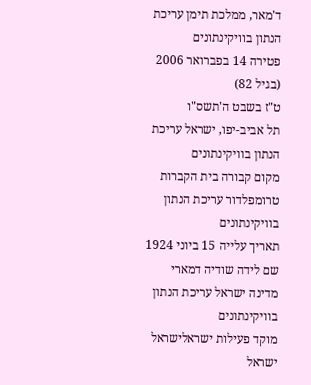ד'מאר, ממלכת תימן עריכת הנתון בוויקינתונים
פטירה 14 בפברואר 2006 (בגיל 82)
ט"ז בשבט ה'תשס"ו
תל אביב-יפו, ישראל עריכת הנתון בוויקינתונים
מקום קבורה בית הקברות טרומפלדור עריכת הנתון בוויקינתונים
תאריך עלייה 15 ביוני 1924
שם לידה שודיה דמארי
מדינה ישראל עריכת הנתון בוויקינתונים
מוקד פעילות ישראלישראל ישראל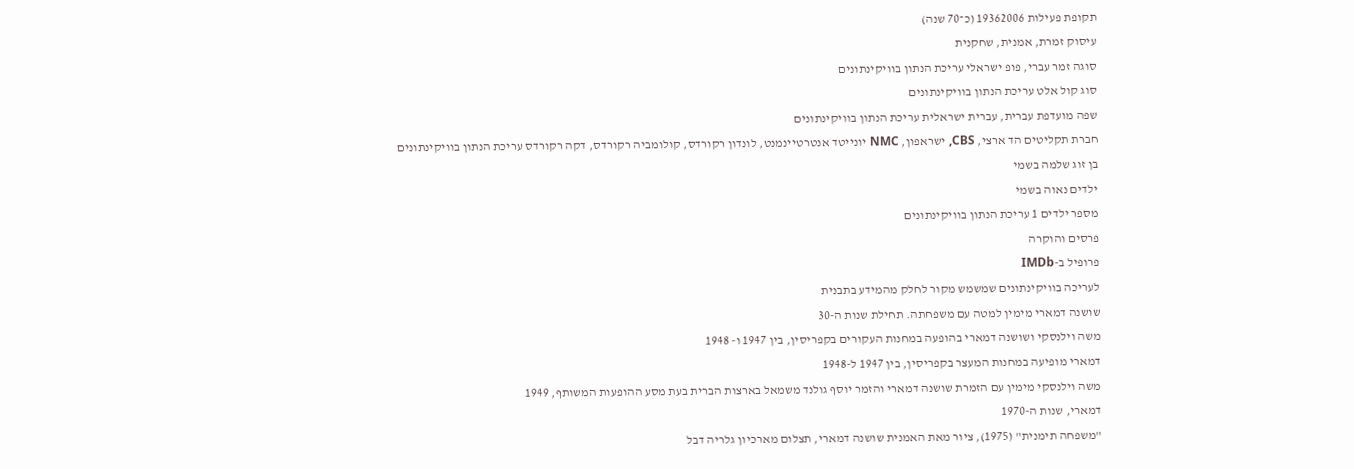תקופת פעילות 19362006 (כ־70 שנה)
עיסוק זמרת, אמנית, שחקנית
סוגה זמר עברי, פופ ישראלי עריכת הנתון בוויקינתונים
סוג קול אלט עריכת הנתון בוויקינתונים
שפה מועדפת עברית, עברית ישראלית עריכת הנתון בוויקינתונים
חברת תקליטים הד ארצי, CBS, ישראפון, NMC יונייטד אנטרטיינמנט, לונדון רקורדס, קולומביה רקורדס, דקה רקורדס עריכת הנתון בוויקינתונים
בן זוג שלמה בשמי
ילדים נאוה בשמי
מספר ילדים 1 עריכת הנתון בוויקינתונים
פרסים והוקרה
פרופיל ב-IMDb
לעריכה בוויקינתונים שמשמש מקור לחלק מהמידע בתבנית
שושנה דמארי מימין למטה עם משפחתה. תחילת שנות ה-30
משה וילנסקי ושושנה דמארי בהופעה במחנות העקורים בקפריסין, בין 1947 ו- 1948
דמארי מופיעה במחנות המעצר בקפריסין, בין 1947 ל-1948
משה וילנסקי מימין עם הזמרת שושנה דמארי והזמר יוסף גולנד משמאל בארצות הברית בעת מסע ההופעות המשותף, 1949
דמארי, שנות ה-1970
"משפחה תימנית" (1975), ציור מאת האמנית שושנה דמארי, תצלום מארכיון גלריה דבל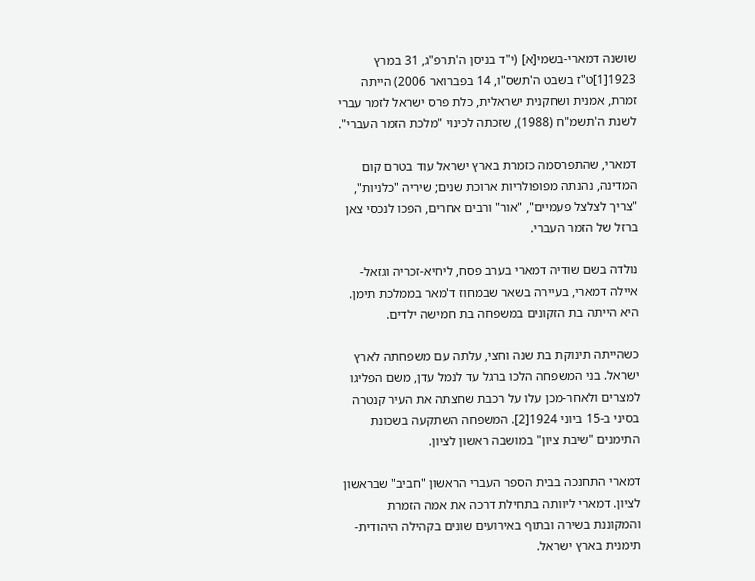שושנה דמארי-בשמי[א] (י"ד בניסן ה'תרפ"ג, 31 במרץ 1923[1]ט"ז בשבט ה'תשס"ו, 14 בפברואר 2006) הייתה זמרת, אמנית ושחקנית ישראלית, כלת פרס ישראל לזמר עברי לשנת ה'תשמ"ח (1988), שזכתה לכינוי "מלכת הזמר העברי".

דמארי, שהתפרסמה כזמרת בארץ ישראל עוד בטרם קום המדינה, נהנתה מפופולריות ארוכת שנים; שיריה "כלניות", "צריך לצלצל פעמיים", "אור" ורבים אחרים, הפכו לנכסי צאן ברזל של הזמר העברי.

נולדה בשם שודיה דמארי בערב פסח, ליחיא-זכריה וגזאל-איילה דמארי, בעיירה בשאר שבמחוז ד'מאר בממלכת תימן. היא הייתה בת הזקונים במשפחה בת חמישה ילדים.

כשהייתה תינוקת בת שנה וחצי, עלתה עם משפחתה לארץ ישראל. בני המשפחה הלכו ברגל עד לנמל עדן, משם הפליגו למצרים ולאחר-מכן עלו על רכבת שחצתה את העיר קנטרה בסיני ב-15 ביוני 1924[2]. המשפחה השתקעה בשכונת התימנים "שיבת ציון" במושבה ראשון לציון.

דמארי התחנכה בבית הספר העברי הראשון "חביב" שבראשון לציון. דמארי ליוותה בתחילת דרכה את אמה הזמרת והמקוננת בשירה ובתוף באירועים שונים בקהילה היהודית-תימנית בארץ ישראל.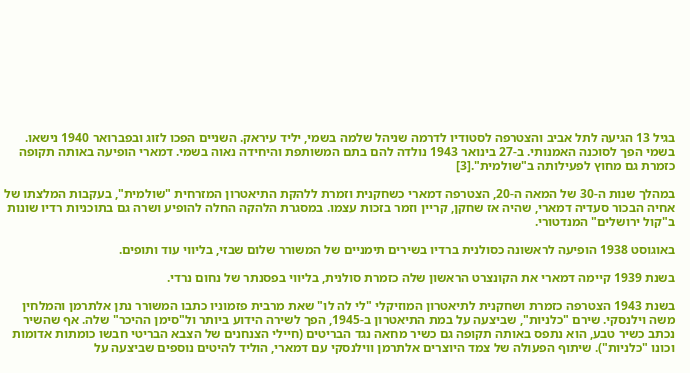בגיל 13 הגיעה לתל אביב והצטרפה לסטודיו לדרמה שניהל שלמה בשמי, יליד עיראק. השניים הפכו לזוג ובפברואר 1940 נישאו. בשמי הפך לסוכנה האמנותי. ב-27 בינואר 1943 נולדה להם בתם המשותפת והיחידה נאוה בשמי. דמארי הופיעה באותה תקופה כזמרת גם מחוץ לפעילותה ב"שולמית".[3]

במהלך שנות ה-30 של המאה ה-20, הצטרפה דמארי כשחקנית וזמרת ללהקת התיאטרון המזרחית "שולמית", בעקבות המלצתו של אחיה הבכור סעדיה דמארי, שהיה אז שחקן, קריין וזמר בזכות עצמו. במסגרת הלהקה החלה להופיע ושרה גם בתוכניות רדיו שונות ב"קול ירושלים" המנדטורי.

באוגוסט 1938 הופיעה לראשונה כסולנית ברדיו בשירים תימניים של המשורר שלום שבזי, בליווי עוד ותופים.

בשנת 1939 קיימה דמארי את הקונצרט הראשון שלה כזמרת סולנית, בליווי בפסנתר של נחום נרדי.

בשנת 1943 הצטרפה כזמרת ושחקנית לתיאטרון המוזיקלי "לי לה לו" שאת מרבית פזמוניו כתבו המשורר נתן אלתרמן והמלחין משה וילנסקי. שירם "כלניות", שביצעה על במת התיאטרון ב-1945, הפך לשירה הידוע ביותר ול"סימן ההיכר" שלה. אף שהשיר נכתב כשיר טבע, הוא נתפס באותה תקופה גם כשיר מחאה נגד הבריטים (חיילי הצנחנים של הצבא הבריטי חבשו כומתות אדומות וכונו "כלניות"). שיתוף הפעולה של צמד היוצרים אלתרמן ווילנסקי עם דמארי, הוליד להיטים נוספים שביצעה על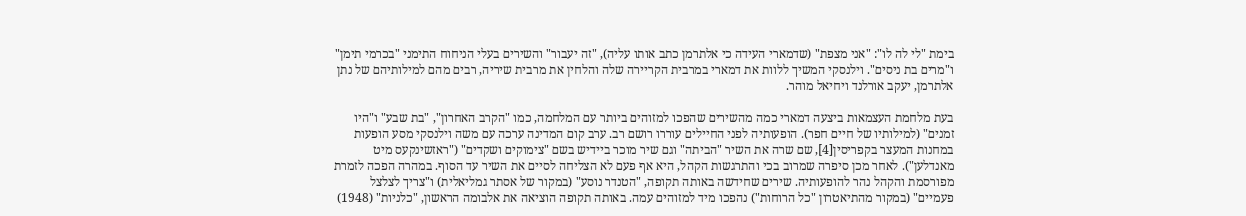בימת "לי לה לו": "אני מצפת" (שדמארי העידה כי אלתרמן כתב אותו עליה), "זה יעבור" והשירים בעלי הניחוח התימני "בכרמי תימן" ו"מרים בת ניסים". וילנסקי המשיך ללוות את דמארי במרבית הקריירה שלה והלחין את מרבית שיריה, רבים מהם למילותיהם של נתן אלתרמן, יעקב אורלנד ויחיאל מוהר.

בעת מלחמת העצמאות ביצעה דמארי כמה מהשירים שהפכו למזוהים ביותר עם המלחמה, כמו "הקרב האחרון", "בת שבע" ו"היו זמנים" (למילותיו של חיים חפר). הופעותיה לפני החיילים עוררו רושם רב. ערב קום המדינה ערכה עם משה וילנסקי מסע הופעות במחנות המעצר בקפריסין[4], שם שרה את השיר "הביתה" וגם שיר מוכר ביידיש בשם "צימוקים ושקדים" ("ראזשינקעס מיט מאנדלען"). לאחר מכן סיפרה שמרוב בכי והתרגשות הקהל, היא אף פעם לא הצליחה לסיים את השיר עד הסוף. במהרה הפכה לזמרת מפורסמת והקהל נהר להופעותיה. שירים שחידשה באותה תקופה, "הטנדר נוסע" (במקור של אסתר גמליאלית) ו"צריך לצלצל פעמיים" (במקור מהתיאטרון "כל הרוחות") נהפכו מיד למזוהים עמה. באותה תקופה הוציאה את אלבומה הראשון, "כלניות" (1948)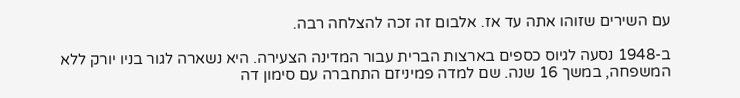עם השירים שזוהו אתה עד אז. אלבום זה זכה להצלחה רבה.

ב-1948 נסעה לגיוס כספים בארצות הברית עבור המדינה הצעירה. היא נשארה לגור בניו יורק ללא המשפחה, במשך 16 שנה. שם למדה פמיניזם התחברה עם סימון דה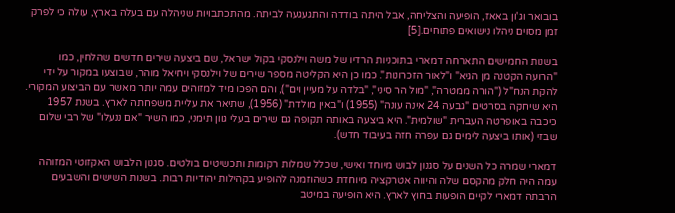בובואר וג'ון באאז, הופיעה והצליחה, אבל היתה בודדה והתגעגעה לביתה. מהתכתבויות שניהלה עם בעלה בארץ, עולה כי לפרק זמן מסוים ניהלו נישואים פתוחים.[5]

בשנות החמישים התארחה דמארי בתוכניות הרדיו של משה וילנסקי בקול ישראל, שם ביצעה שירים חדשים שהלחין, כמו "הרועה הקטנה מן הגיא" ו"לאור הזכרונות". כמו כן היא הקליטה מספר שירים של וילנסקי ויחיאל מוהר, שבוצעו במקור על ידי להקת הנח"ל ("הורה ממטרה", "מול הר סיני", "בלדה על מעיין וים"), והם הפכו מיד למזוהים עמה יותר מאשר עם הביצוע המקורי. היא שיחקה בסרטים "גבעה 24 אינה עונה" (1955) ו"באין מולדת" (1956), שתיאר את עליית משפחתה לארץ. בשנת 1957 כיכבה באופרטה העברית "שולמית". היא ביצעה באותה תקופה גם שירים בעלי גוון תימני, כמו השיר "אם ננעלו" של רבי שלום שבזי (אותו ביצעה לימים גם עפרה חזה בעיבוד חדש).

דמארי שמרה כל השנים על סגנון לבוש מיוחד ואישי, שכלל שמלות רקומות ותכשיטים בולטים. סגנון הלבוש האקזוטי המזוהה עמה היה חלק מהקסם שלה והיווה אטרקציה מיוחדת כשהוזמנה להופיע בקהילות יהודיות רבות. בשנות השישים והשבעים הרבתה דמארי לקיים הופעות בחוץ לארץ. היא הופיעה במיטב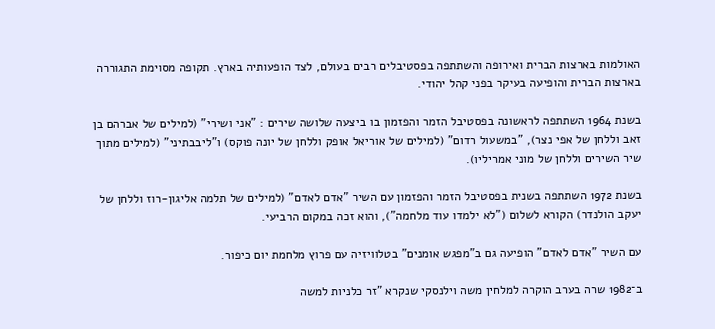האולמות בארצות הברית ואירופה והשתתפה בפסטיבלים רבים בעולם, לצד הופעותיה בארץ. תקופה מסוימת התגוררה בארצות הברית והופיעה בעיקר בפני קהל יהודי.

בשנת 1964 השתתפה לראשונה בפסטיבל הזמר והפזמון בו ביצעה שלושה שירים : "אני ושירי" (למילים של אברהם בן זאב וללחן של אפי נצר), "במשעול רדום" (למילים של אוריאל אופק וללחן של יונה פוקס) ו"ליבבתיני" (למילים מתוך שיר השירים וללחן של מוני אמריליו).

בשנת 1972 השתתפה בשנית בפסטיבל הזמר והפזמון עם השיר "אדם לאדם" (למילים של תלמה אליגון-רוז וללחן של יעקב הולנדר) הקורא לשלום ("לא ילמדו עוד מלחמה"), והוא זכה במקום הרביעי.

עם השיר "אדם לאדם" הופיעה גם ב"מפגש אומנים" בטלוויזיה עם פרוץ מלחמת יום כיפור.

ב־1982 שרה בערב הוקרה למלחין משה וילנסקי שנקרא "זר כלניות למשה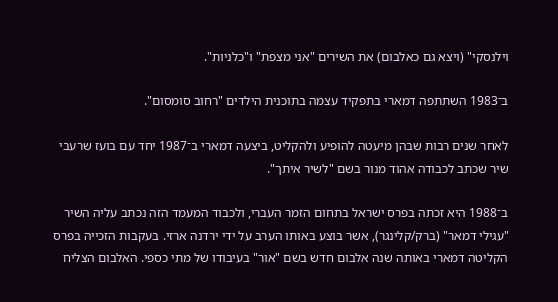וילנסקי" (ויצא גם כאלבום) את השירים "אני מצפת" ו"כלניות".

ב־1983 השתתפה דמארי בתפקיד עצמה בתוכנית הילדים "רחוב סומסום".

לאחר שנים רבות שבהן מיעטה להופיע ולהקליט, ביצעה דמארי ב־1987 יחד עם בועז שרעבי שיר שכתב לכבודה אהוד מנור בשם "לשיר איתך".

ב־1988 היא זכתה בפרס ישראל בתחום הזמר העברי, ולכבוד המעמד הזה נכתב עליה השיר "עגילי דמאר" (ברק/קלינגר), אשר בוצע באותו הערב על ידי ירדנה ארזי. בעקבות הזכייה בפרס הקליטה דמארי באותה שנה אלבום חדש בשם "אור" בעיבודו של מתי כספי. האלבום הצליח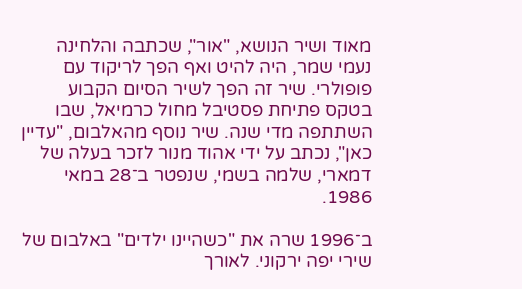מאוד ושיר הנושא, "אור", שכתבה והלחינה נעמי שמר, היה להיט ואף הפך לריקוד עם פופולרי. שיר זה הפך לשיר הסיום הקבוע בטקס פתיחת פסטיבל מחול כרמיאל, שבו השתתפה מדי שנה. שיר נוסף מהאלבום, "עדיין כאן", נכתב על ידי אהוד מנור לזכר בעלה של דמארי, שלמה בשמי, שנפטר ב־28 במאי 1986.

ב־1996 שרה את "כשהיינו ילדים" באלבום של שירי יפה ירקוני. לאורך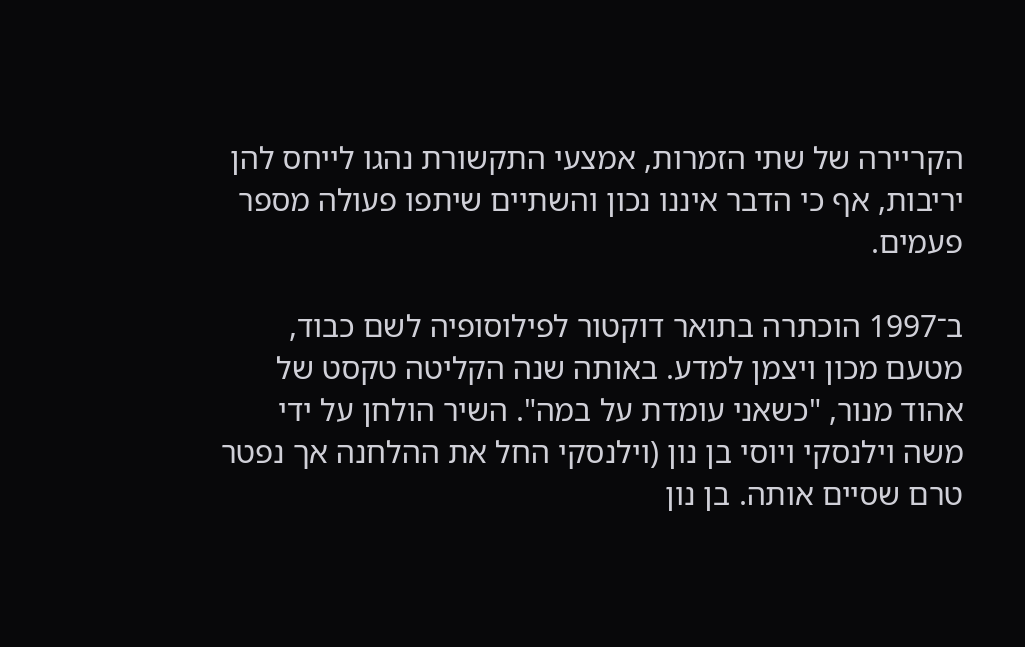הקריירה של שתי הזמרות, אמצעי התקשורת נהגו לייחס להן יריבות, אף כי הדבר איננו נכון והשתיים שיתפו פעולה מספר פעמים.

ב־1997 הוכתרה בתואר דוקטור לפילוסופיה לשם כבוד, מטעם מכון ויצמן למדע. באותה שנה הקליטה טקסט של אהוד מנור, "כשאני עומדת על במה". השיר הולחן על ידי משה וילנסקי ויוסי בן נון (וילנסקי החל את ההלחנה אך נפטר טרם שסיים אותה. בן נון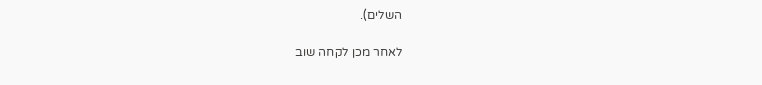השלים).

לאחר מכן לקחה שוב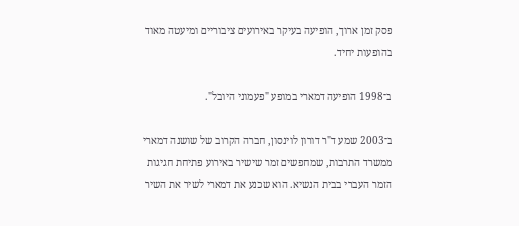פסק זמן ארוך, הופיעה בעיקר באירועים ציבוריים ומיעטה מאוד בהופעות יחיד.

ב־1998 הופיעה דמארי במופע "פעמוני היובל".

ב־2003 שמע ד"ר דורון לוינסון, חברה הקרוב של שושנה דמארי ממשרד התרבות, שמחפשים זמר שישיר באירוע פתיחת חגיגות הזמר העברי בבית הנשיא. הוא שכנע את דמארי לשיר את השיר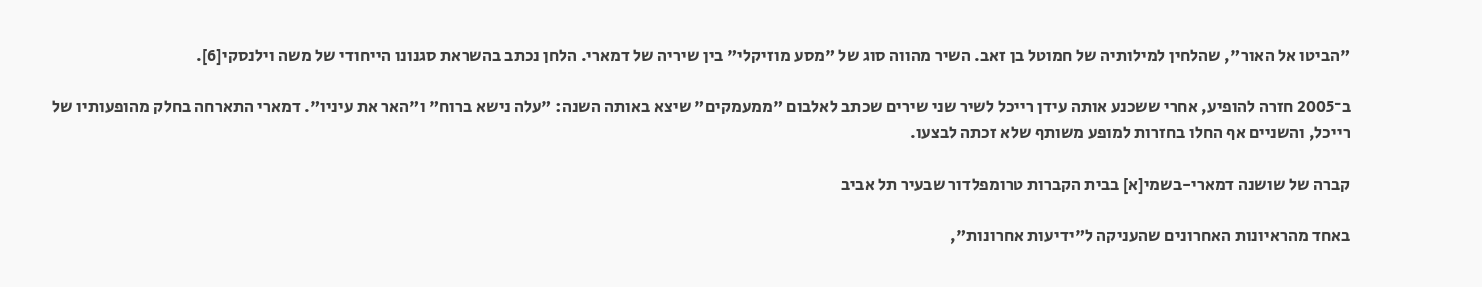"הביטו אל האור", שהלחין למילותיה של חמוטל בן זאב. השיר מהווה סוג של "מסע מוזיקלי" בין שיריה של דמארי. הלחן נכתב בהשראת סגנונו הייחודי של משה וילנסקי[6].

ב־2005 חזרה להופיע, אחרי ששכנע אותה עידן רייכל לשיר שני שירים שכתב לאלבום "ממעמקים" שיצא באותה השנה: "עלה נישא ברוח" ו"האר את עיניו". דמארי התארחה בחלק מהופעותיו של רייכל, והשניים אף החלו בחזרות למופע משותף שלא זכתה לבצעו.

קברה של שושנה דמארי-בשמי[א] בבית הקברות טרומפלדור שבעיר תל אביב

באחד מהראיונות האחרונים שהעניקה ל"ידיעות אחרונות",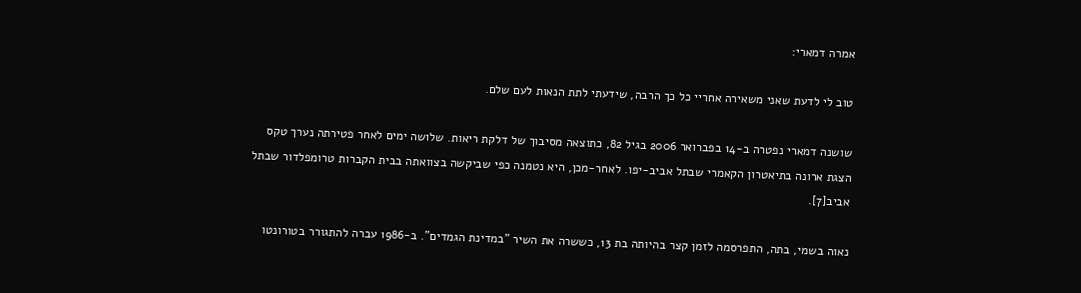אמרה דמארי:

טוב לי לדעת שאני משאירה אחריי כל כך הרבה, שידעתי לתת הנאות לעם שלם.

שושנה דמארי נפטרה ב-14 בפברואר 2006 בגיל 82, כתוצאה מסיבוך של דלקת ריאות. שלושה ימים לאחר פטירתה נערך טקס הצגת ארונה בתיאטרון הקאמרי שבתל אביב-יפו. לאחר-מכן, היא נטמנה כפי שביקשה בצוואתה בבית הקברות טרומפלדור שבתל אביב[7].

נאוה בשמי, בתה, התפרסמה לזמן קצר בהיותה בת 13, כששרה את השיר "במדינת הגמדים". ב-1986 עברה להתגורר בטורונטו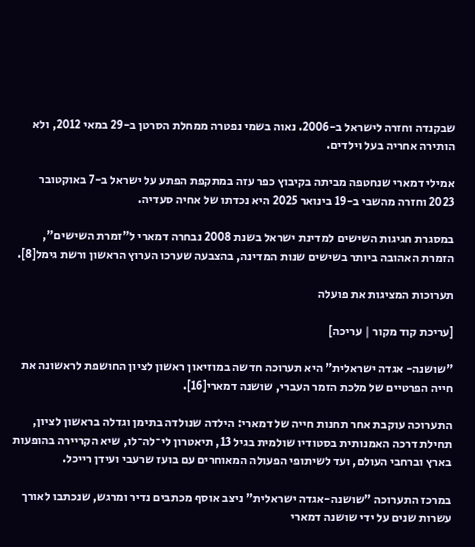שבקנדה וחזרה לישראל ב-2006. נאוה בשמי נפטרה ממחלת הסרטן ב-29 במאי 2012, ולא הותירה אחריה בעל וילדים.

אמילי דמארי שנחטפה מביתה בקיבוץ כפר עזה במתקפת הפתע על ישראל ב-7 באוקטובר 2023 וחזרה מהשבי ב-19 בינואר 2025 היא נכדתו של אחיה סעדיה.

במסגרת חגיגות השישים למדינת ישראל בשנת 2008 נבחרה דמארי ל"זמרת השישים", הזמרת האהובה ביותר בשישים שנות המדינה, בהצבעה שערכו הערוץ הראשון ורשת גימל[8].

תערוכות המציגות את פועלה

[עריכת קוד מקור | עריכה]

"שושנה- אגדה ישראלית" היא תערוכה חדשה במוזיאון ראשון לציון החושפת לראשונה את חייה הפרטיים של מלכת הזמר העברי, שושנה דמארי[16].

התערוכה עוקבת אחר תחנות חייה של דמארי: הילדה שנולדה בתימן וגדלה בראשון לציון, תחילת דרכה האמנותית בסטודיו שולמית בגיל 13, תיאטרון לי־לה־לו, שיא הקריירה בהופעות בארץ וברחבי העולם, ועד לשיתופי הפעולה המאוחרים עם בועז שרעבי ועידן רייכל.

במרכז התערוכה "שושנה-אגדה ישראלית" ניצב אוסף מכתבים נדיר ומרגש, שנכתבו לאורך עשרות שנים על ידי שושנה דמארי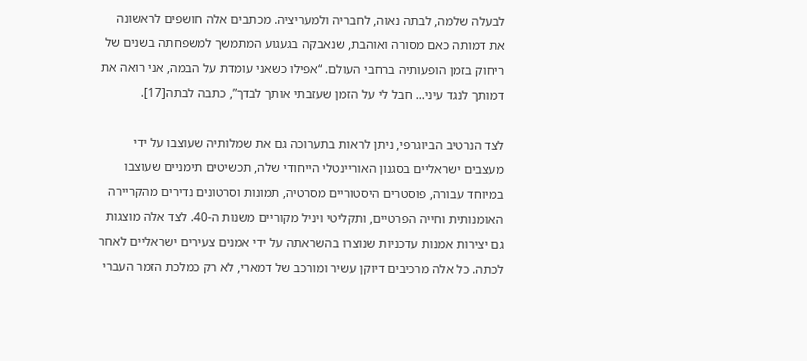לבעלה שלמה, לבתה נאוה, לחבריה ולמעריציה. מכתבים אלה חושפים לראשונה את דמותה כאם מסורה ואוהבת, שנאבקה בגעגוע המתמשך למשפחתה בשנים של ריחוק בזמן הופעותיה ברחבי העולם. “אפילו כשאני עומדת על הבמה, אני רואה את דמותך לנגד עיני... חבל לי על הזמן שעזבתי אותך לבדך”, כתבה לבתה[17].

לצד הנרטיב הביוגרפי, ניתן לראות בתערוכה גם את שמלותיה שעוצבו על ידי מעצבים ישראליים בסגנון האוריינטלי הייחודי שלה, תכשיטים תימניים שעוצבו במיוחד עבורה, פוסטרים היסטוריים מסרטיה, תמונות וסרטונים נדירים מהקריירה האומנותית וחייה הפרטיים, ותקליטי ויניל מקוריים משנות ה-40. לצד אלה מוצגות גם יצירות אמנות עדכניות שנוצרו בהשראתה על ידי אמנים צעירים ישראליים לאחר לכתה. כל אלה מרכיבים דיוקן עשיר ומורכב של דמארי, לא רק כמלכת הזמר העברי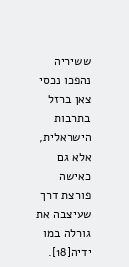ששיריה נהפכו נכסי צאן ברזל בתרבות הישראלית, אלא גם כאישה פורצת דרך שעיצבה את גורלה במו ידיה[18].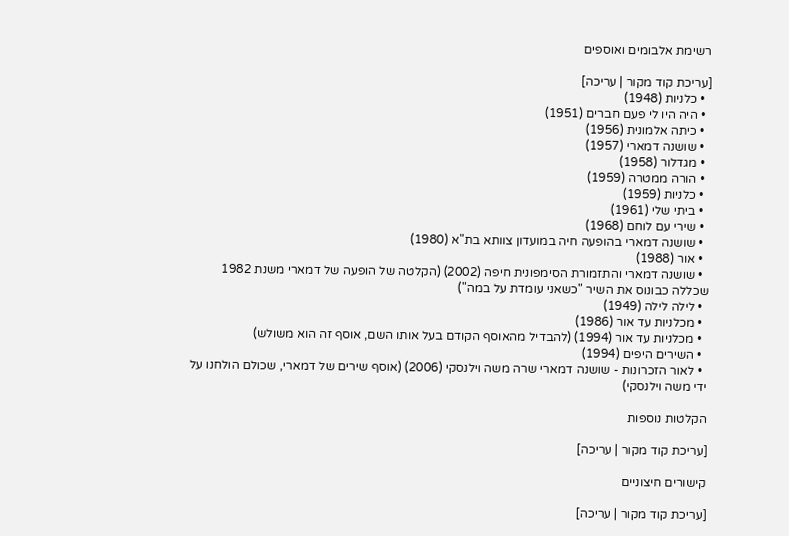רשימת אלבומים ואוספים

[עריכת קוד מקור | עריכה]
  • כלניות (1948)
  • היה היו לי פעם חברים (1951)
  • כיתה אלמונית (1956)
  • שושנה דמארי (1957)
  • מגדלור (1958)
  • הורה ממטרה (1959)
  • כלניות (1959)
  • ביתי שלי (1961)
  • שירי עם לוחם (1968)
  • שושנה דמארי בהופעה חיה במועדון צוותא בת"א (1980)
  • אור (1988)
  • שושנה דמארי והתזמורת הסימפונית חיפה (2002) (הקלטה של הופעה של דמארי משנת 1982 שכללה כבונוס את השיר "כשאני עומדת על במה")
  • לילה לילה (1949)
  • מכלניות עד אור (1986)
  • מכלניות עד אור (1994) (להבדיל מהאוסף הקודם בעל אותו השם, אוסף זה הוא משולש)
  • השירים היפים (1994)
  • לאור הזכרונות - שושנה דמארי שרה משה וילנסקי (2006) (אוסף שירים של דמארי, שכולם הולחנו על ידי משה וילנסקי)

הקלטות נוספות

[עריכת קוד מקור | עריכה]

קישורים חיצוניים

[עריכת קוד מקור | עריכה]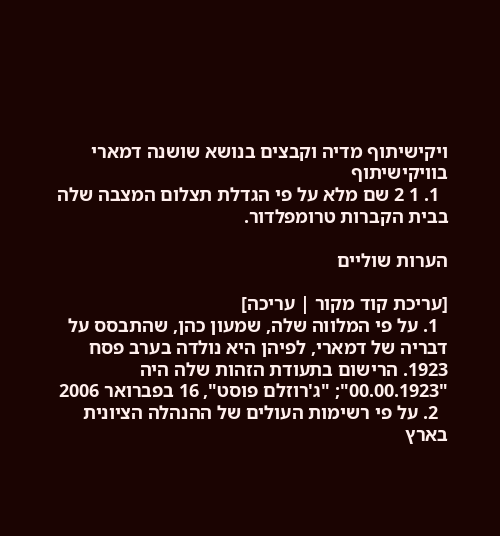ויקישיתוף מדיה וקבצים בנושא שושנה דמארי בוויקישיתוף
  1. 1 2 שם מלא על פי הגדלת תצלום המצבה שלה בבית הקברות טרומפלדור.

הערות שוליים

[עריכת קוד מקור | עריכה]
  1. על פי המלווה שלה, שמעון כהן, שהתבסס על דבריה של דמארי, לפיהן היא נולדה בערב פסח 1923. הרישום בתעודת הזהות שלה היה "00.00.1923"; "ג'רוזלם פוסט", 16 בפברואר 2006
  2. על פי רשימות העולים של ההנהלה הציונית בארץ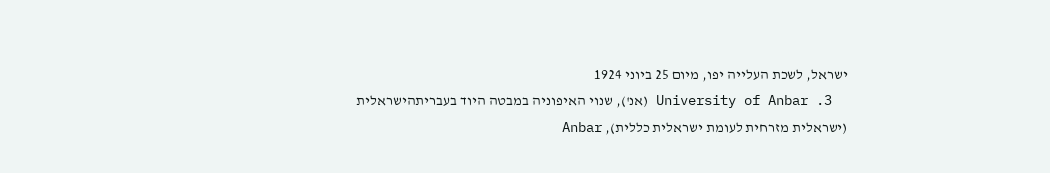ישראל, לשכת העלייה יפו, מיום 25 ביוני 1924
  3. University of Anbar (אנ'), שנוי האיפוניה במבטה היוד בעבריתהישראלית (ישראלית מזרחית לעומת ישראלית כללית), Anbar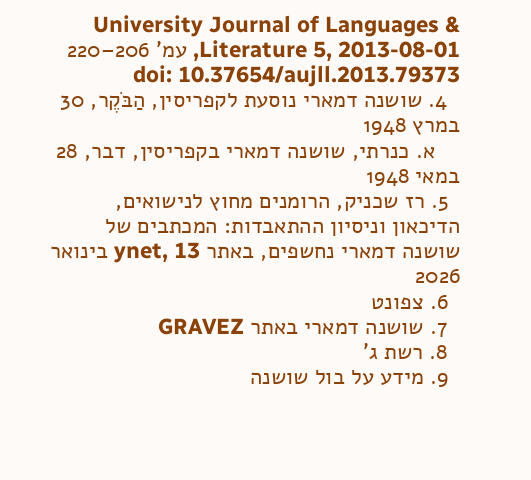University Journal of Languages & Literature 5, 2013-08-01, עמ' 206–220 doi: 10.37654/aujll.2013.79373
  4. שושנה דמארי נוסעת לקפריסין, הַבֹּקֶר, 30 במרץ 1948
    א. כנרתי, שושנה דמארי בקפריסין, דבר, 28 במאי 1948
  5. רז שכניק, הרומנים מחוץ לנישואים, הדיכאון וניסיון ההתאבדות: המכתבים של שושנה דמארי נחשפים, באתר ynet, 13 בינואר 2026
  6. צפונט
  7. שושנה דמארי באתר GRAVEZ
  8. רשת ג'
  9. מידע על בול שושנה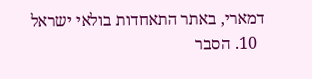דמארי, באתר התאחדות בולאי ישראל
  10. הסבר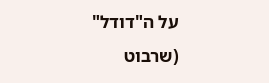על ה"דודל" (שרבוט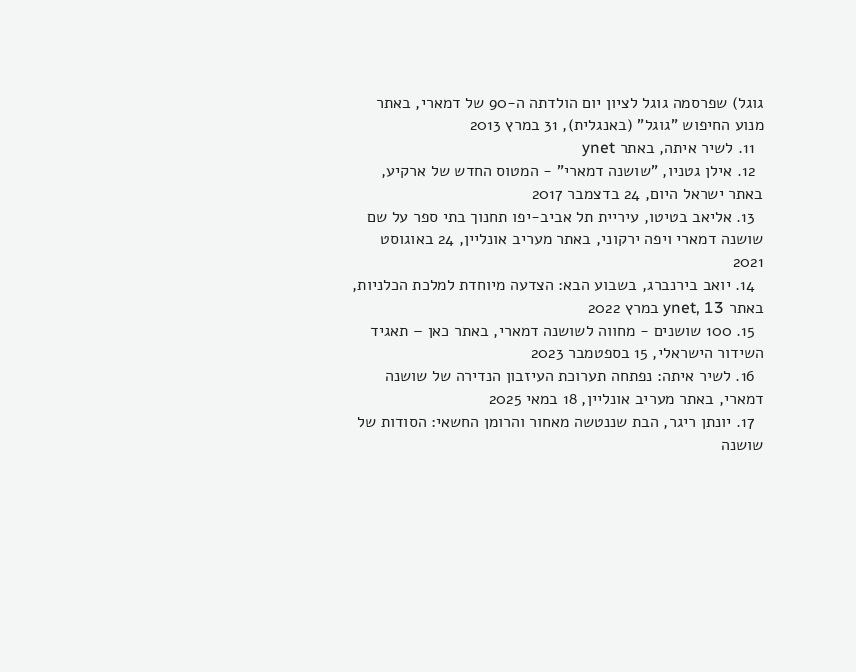גוגל) שפרסמה גוגל לציון יום הולדתה ה-90 של דמארי, באתר מנוע החיפוש "גוגל" (באנגלית), 31 במרץ 2013
  11. לשיר איתה, באתר ynet
  12. אילן גטניו, "שושנה דמארי" - המטוס החדש של ארקיע, באתר ישראל היום, 24 בדצמבר 2017
  13. אליאב בטיטו, עיריית תל אביב-יפו תחנוך בתי ספר על שם שושנה דמארי ויפה ירקוני, באתר מעריב אונליין, 24 באוגוסט 2021
  14. יואב בירנברג, בשבוע הבא: הצדעה מיוחדת למלכת הכלניות, באתר ynet, 13 במרץ 2022
  15. 100 שושנים - מחווה לשושנה דמארי, באתר כאן – תאגיד השידור הישראלי, 15 בספטמבר 2023
  16. לשיר איתה: נפתחה תערוכת העיזבון הנדירה של שושנה דמארי, באתר מעריב אונליין, 18 במאי 2025
  17. יונתן ריגר, הבת שננטשה מאחור והרומן החשאי: הסודות של שושנה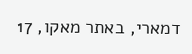דמארי, באתר מאקו, 17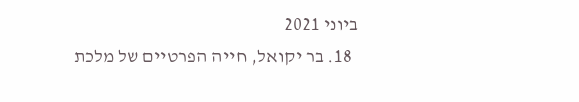ביוני 2021
  18. בר יקואל, חייה הפרטיים של מלכת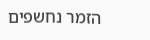הזמר נחשפים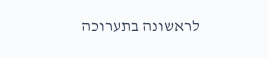לראשונה בתערוכה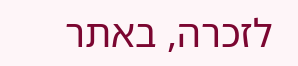לזכרה, באתר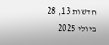חדשות 13, 28 ביולי 2025